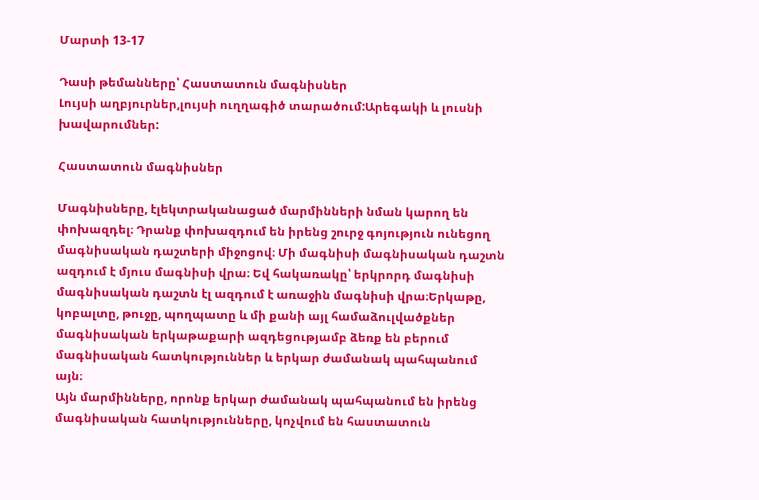Մարտի 13-17

Դասի թեմանները՝ Հաստատուն մագնիսներ
Լույսի աղբյուրներ,լույսի ուղղագիծ տարածում:Արեգակի և լուսնի խավարումներ:

Հաստատուն մագնիսներ

Մագնիսները, էլեկտրականացած մարմինների նման կարող են փոխազդել։ Դրանք փոխազդում են իրենց շուրջ գոյություն ունեցող մագնիսական դաշտերի միջոցով։ Մի մագնիսի մագնիսական դաշտն ազդում է մյուս մագնիսի վրա։ Եվ հակառակը՝ երկրորդ մագնիսի մագնիսական դաշտն էլ ազդում է առաջին մագնիսի վրա։Երկաթը, կոբալտը, թուջը, պողպատը և մի քանի այլ համաձուլվածքներ մագնիսական երկաթաքարի ազդեցությամբ ձեռք են բերում մագնիսական հատկություններ և երկար ժամանակ պահպանում այն։
Այն մարմինները, որոնք երկար ժամանակ պահպանում են իրենց մագնիսական հատկությունները, կոչվում են հաստատուն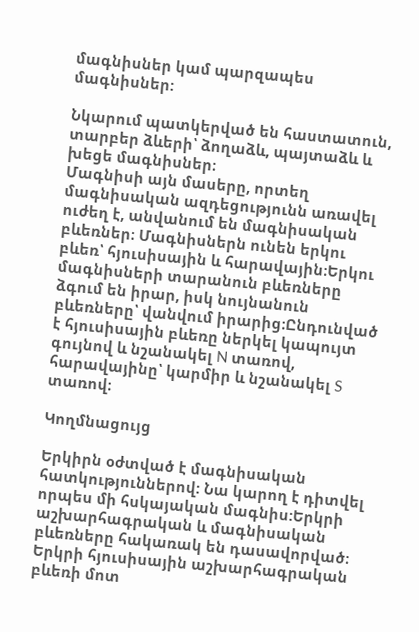մագնիսներ կամ պարզապես մագնիսներ:

Նկարում պատկերված են հաստատուն, տարբեր ձևերի՝ ձողաձև, պայտաձև և խեցե մագնիսներ։
Մագնիսի այն մասերը, որտեղ մագնիսական ազդեցությունն առավել ուժեղ է, անվանում են մագնիսական բևեռներ։ Մագնիսներն ունեն երկու բևեռ՝ հյուսիսային և հարավային։Երկու մագնիսների տարանուն բևեռները ձգում են իրար, իսկ նույնանուն բևեռները՝ վանվում իրարից։Ընդունված է հյուսիսային բևեռը ներկել կապույտ գույնով և նշանակել N տառով, հարավայինը՝ կարմիր և նշանակել S տառով։

Կողմնացույց

Երկիրն օժտված է մագնիսական հատկություններով: Նա կարող է դիտվել որպես մի հսկայական մագնիս:Երկրի աշխարհագրական և մագնիսական բևեռները հակառակ են դասավորված։
Երկրի հյուսիսային աշխարհագրական բևեռի մոտ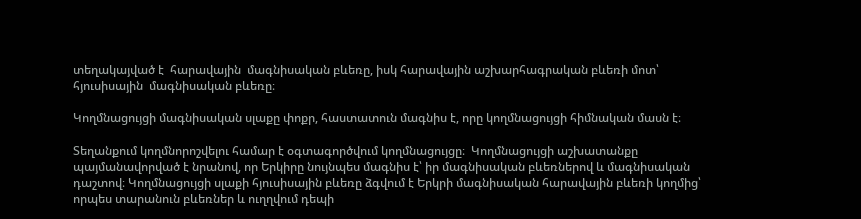տեղակայված է  հարավային  մագնիսական բևեռը, իսկ հարավային աշխարհագրական բևեռի մոտ՝  հյուսիսային  մագնիսական բևեռը։

Կողմնացույցի մագնիսական սլաքը փոքր, հաստատուն մագնիս է, որը կողմնացույցի հիմնական մասն է։

Տեղանքում կողմնորոշվելու համար է օգտագործվում կողմնացույցը։  Կողմնացույցի աշխատանքը պայմանավորված է նրանով, որ Երկիրը նույնպես մագնիս է՝ իր մագնիսական բևեռներով և մագնիսական դաշտով։ Կողմնացույցի սլաքի հյուսիսային բևեռը ձգվում է Երկրի մագնիսական հարավային բևեռի կողմից՝ որպես տարանուն բևեռներ և ուղղվում դեպի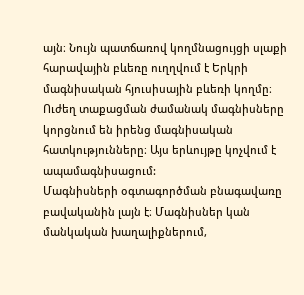այն։ Նույն պատճառով կողմնացույցի սլաքի հարավային բևեռը ուղղվում է Երկրի մագնիսական հյուսիսային բևեռի կողմը։
Ուժեղ տաքացման ժամանակ մագնիսները կորցնում են իրենց մագնիսական հատկությունները։ Այս երևույթը կոչվում է ապամագնիսացում:
Մագնիսների օգտագործման բնագավառը բավականին լայն է։ Մագնիսներ կան մանկական խաղալիքներում,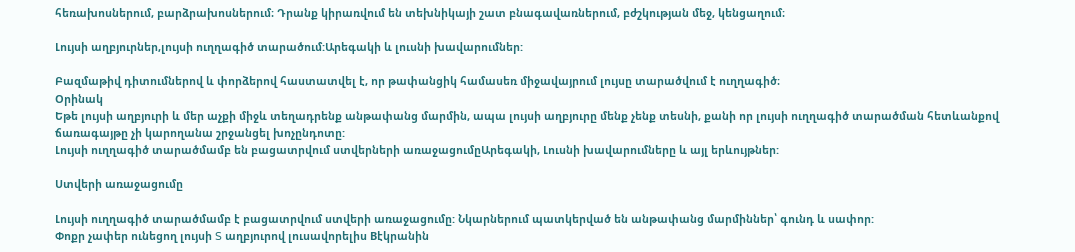հեռախոսներում, բարձրախոսներում։ Դրանք կիրառվում են տեխնիկայի շատ բնագավառներում, բժշկության մեջ, կենցաղում։

Լույսի աղբյուրներ,լույսի ուղղագիծ տարածում:Արեգակի և լուսնի խավարումներ:

Բազմաթիվ դիտումներով և փորձերով հաստատվել է, որ թափանցիկ համասեռ միջավայրում լույսը տարածվում է ուղղագիծ։
Օրինակ
Եթե լույսի աղբյուրի և մեր աչքի միջև տեղադրենք անթափանց մարմին, ապա լույսի աղբյուրը մենք չենք տեսնի, քանի որ լույսի ուղղագիծ տարածման հետևանքով ճառագայթը չի կարողանա շրջանցել խոչընդոտը:
Լույսի ուղղագիծ տարածմամբ են բացատրվում ստվերների առաջացումըԱրեգակի, Լուսնի խավարումները և այլ երևույթներ:

Ստվերի առաջացումը

Լույսի ուղղագիծ տարածմամբ է բացատրվում ստվերի առաջացումը: Նկարներում պատկերված են անթափանց մարմիններ՝ գունդ և սափոր:
Փոքր չափեր ունեցող լույսի S աղբյուրով լուսավորելիս Bէկրանին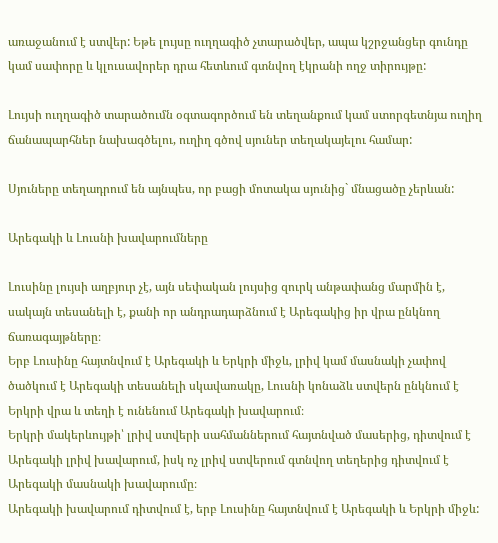առաջանում է ստվեր: Եթե լույսը ուղղագիծ չտարածվեր, ապա կշրջանցեր գունդը կամ սափորը և կլուսավորեր դրա հետևում գտնվող էկրանի ողջ տիրույթը:

Լույսի ուղղագիծ տարածումն օգտագործում են տեղանքում կամ ստորգետնյա ուղիղ ճանապարհներ նախագծելու, ուղիղ գծով սյուներ տեղակայելու համար:

Սյուները տեղադրում են այնպես, որ բացի մոտակա սյունից` մնացածը չերևան:

Արեգակի և Լուսնի խավարումները

Լուսինը լույսի աղբյուր չէ, այն սեփական լույսից զուրկ անթափանց մարմին է, սակայն տեսանելի է, քանի որ անդրադարձնում է Արեգակից իր վրա ընկնող ճառագայթները։
Երբ Լուսինը հայտնվում է Արեգակի և Երկրի միջև, լրիվ կամ մասնակի չափով ծածկում է Արեգակի տեսանելի սկավառակը, Լուսնի կոնաձև ստվերն ընկնում է Երկրի վրա և տեղի է ունենում Արեգակի խավարում։
Երկրի մակերևույթի՝ լրիվ ստվերի սահմաններում հայտնված մասերից, դիտվում է Արեգակի լրիվ խավարում, իսկ ոչ լրիվ ստվերում գտնվող տեղերից դիտվում է Արեգակի մասնակի խավարումը։
Արեգակի խավարում դիտվում է, երբ Լուսինը հայտնվում է Արեգակի և Երկրի միջև: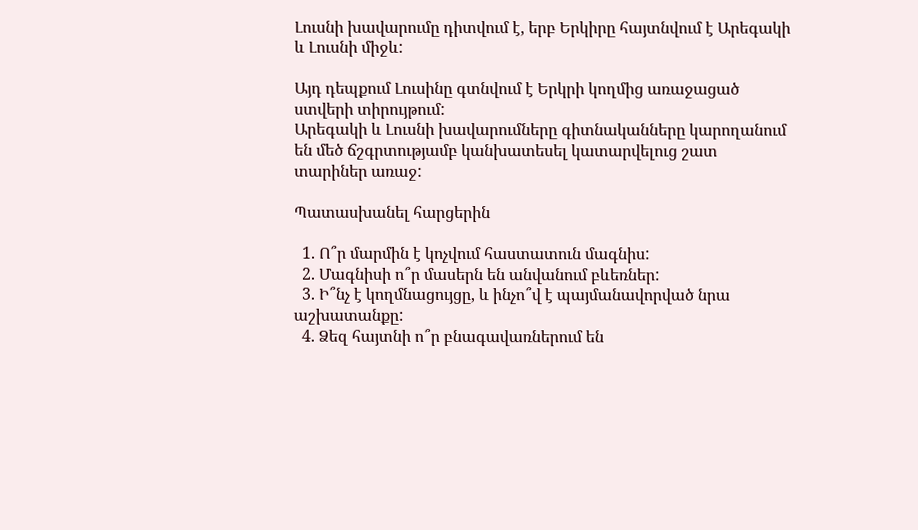Լուսնի խավարումը դիտվում է, երբ Երկիրը հայտնվում է Արեգակի և Լուսնի միջև:

Այդ դեպքում Լուսինը գտնվում է Երկրի կողմից առաջացած ստվերի տիրույթում:
Արեգակի և Լուսնի խավարումները գիտնականները կարողանում են մեծ ճշգրտությամբ կանխատեսել կատարվելուց շատ տարիներ առաջ:

Պատասխանել հարցերին

  1. Ո՞ր մարմին է կոչվում հաստատուն մագնիս:
  2. Մագնիսի ո՞ր մասերն են անվանում բևեռներ:
  3. Ի՞նչ է կողմնացույցը, և ինչո՞վ է պայմանավորված նրա աշխատանքը:
  4. Ձեզ հայտնի ո՞ր բնագավառներում են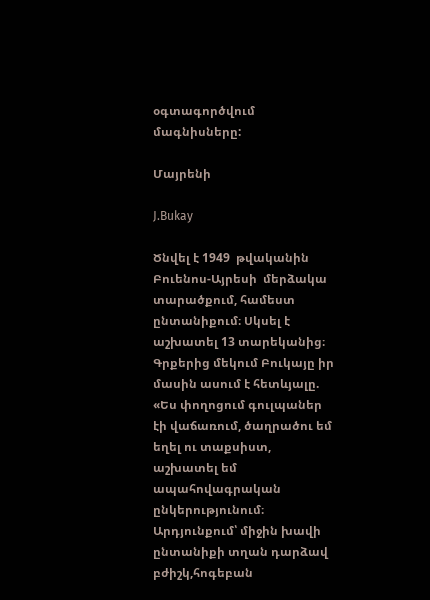օգտագործվում մագնիսները:

Մայրենի

J.Bukay

Ծնվել է 1949  թվականին Բուենոս-Այրեսի  մերձակա տարածքում, համեստ ընտանիքում։ Սկսել է աշխատել 13 տարեկանից։ Գրքերից մեկում Բուկայը իր մասին ասում է հետևյալը. «Ես փողոցում գուլպաներ էի վաճառում, ծաղրածու եմ եղել ու տաքսիստ, աշխատել եմ ապահովագրական ընկերությունում։ Արդյունքում՝ միջին խավի ընտանիքի տղան դարձավ բժիշկ,հոգեբան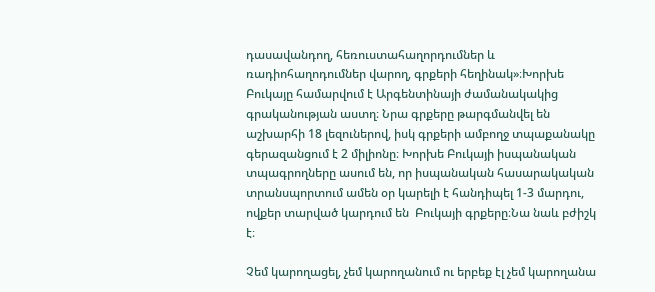դասավանդող, հեռուստահաղորդումներ և ռադիոհաղոդումներ վարող, գրքերի հեղինակ»։Խորխե Բուկայը համարվում է Արգենտինայի ժամանակակից գրականության աստղ։ Նրա գրքերը թարգմանվել են աշխարհի 18 լեզուներով, իսկ գրքերի ամբողջ տպաքանակը գերազանցում է 2 միլիոնը։ Խորխե Բուկայի իսպանական տպագրողները ասում են, որ իսպանական հասարակական տրանսպորտում ամեն օր կարելի է հանդիպել 1-3 մարդու, ովքեր տարված կարդում են  Բուկայի գրքերը։Նա նաև բժիշկ է։

Չեմ կարողացել, չեմ կարողանում ու երբեք էլ չեմ կարողանա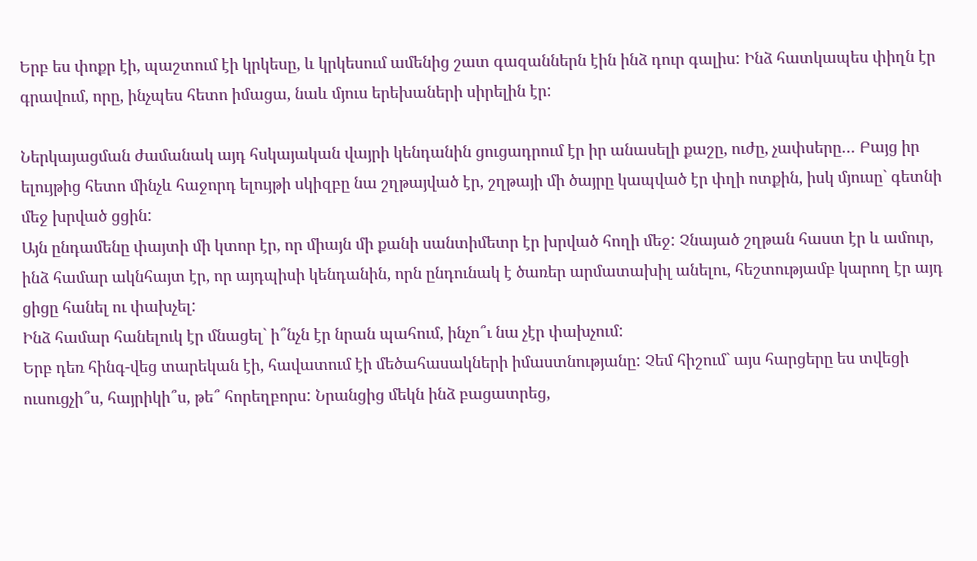Երբ ես փոքր էի, պաշտում էի կրկեսը, և կրկեսում ամենից շատ գազաններն էին ինձ դուր գալիս: Ինձ հատկապես փիղն էր գրավում, որը, ինչպես հետո իմացա, նաև մյուս երեխաների սիրելին էր:

Ներկայացման ժամանակ այդ հսկայական վայրի կենդանին ցուցադրում էր իր անասելի քաշը, ուժը, չափսերը… Բայց իր ելույթից հետո մինչև հաջորդ ելույթի սկիզբը նա շղթայված էր, շղթայի մի ծայրը կապված էր փղի ոտքին, իսկ մյուսը` գետնի մեջ խրված ցցին:
Այն ընդամենը փայտի մի կտոր էր, որ միայն մի քանի սանտիմետր էր խրված հողի մեջ: Չնայած շղթան հաստ էր և ամուր, ինձ համար ակնհայտ էր, որ այդպիսի կենդանին, որն ընդունակ է ծառեր արմատախիլ անելու, հեշտությամբ կարող էր այդ ցիցը հանել ու փախչել:
Ինձ համար հանելուկ էր մնացել` ի՞նչն էր նրան պահում, ինչո՞ւ նա չէր փախչում:
Երբ դեռ հինգ-վեց տարեկան էի, հավատում էի մեծահասակների իմաստնությանը: Չեմ հիշում` այս հարցերը ես տվեցի ուսուցչի՞ս, հայրիկի՞ս, թե՞ հորեղբորս: Նրանցից մեկն ինձ բացատրեց,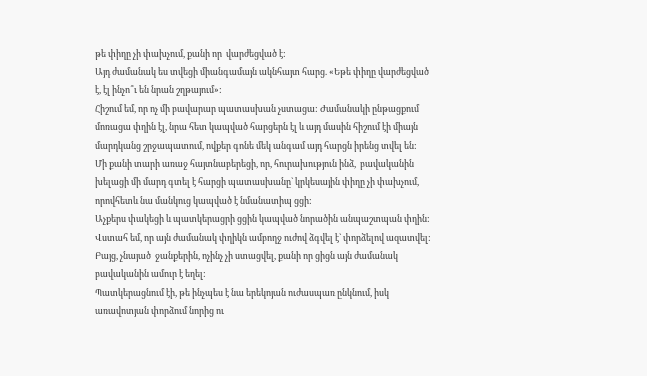թե փիղը չի փախչում, քանի որ  վարժեցված է:
Այդ ժամանակ ես տվեցի միանգամայն ակնհայտ հարց. «Եթե փիղը վարժեցված է, էլ ինչո՞ւ են նրան շղթայում»:
Հիշում եմ, որ ոչ մի բավարար պատասխան չստացա: Ժամանակի ընթացքում մոռացա փղին էլ, նրա հետ կապված հարցերն էլ և այդ մասին հիշում էի միայն մարդկանց շրջապատում, ովքեր գոնե մեկ անգամ այդ հարցն իրենց տվել են:
Մի քանի տարի առաջ հայտնաբերեցի, որ, հուրախություն ինձ,  բավականին խելացի մի մարդ գտել է հարցի պատասխանը` կրկեսային փիղը չի փախչում, որովհետև նա մանկուց կապված է նմանատիպ ցցի:
Աչքերս փակեցի և պատկերացրի ցցին կապված նորածին անպաշտպան փղին: Վստահ եմ, որ այն ժամանակ փղիկն ամբողջ ուժով ձգվել է` փորձելով ազատվել: Բայց, չնայած  ջանքերին, ոչինչ չի ստացվել, քանի որ ցիցն այն ժամանակ բավականին ամուր է եղել:
Պատկերացնում էի, թե ինչպես է նա երեկոյան ուժասպառ ընկնում, իսկ առավոտյան փորձում նորից ու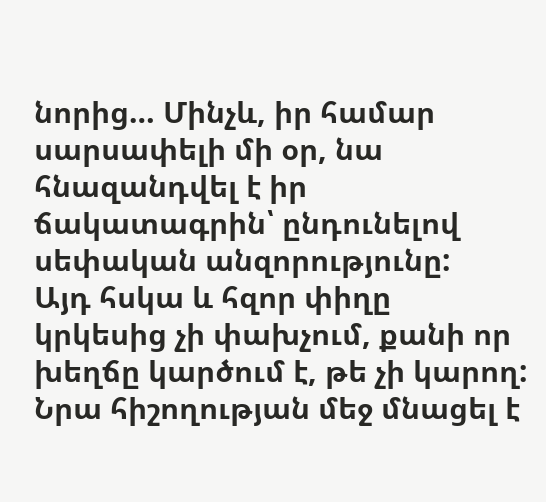նորից… Մինչև, իր համար սարսափելի մի օր, նա հնազանդվել է իր ճակատագրին՝ ընդունելով սեփական անզորությունը:
Այդ հսկա և հզոր փիղը կրկեսից չի փախչում, քանի որ խեղճը կարծում է, թե չի կարող:
Նրա հիշողության մեջ մնացել է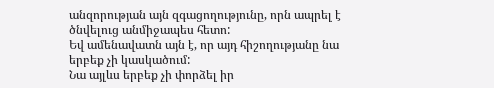անզորության այն զգացողությունը, որն ապրել է ծնվելուց անմիջապես հետո:
Եվ ամենավատն այն է, որ այդ հիշողությանը նա երբեք չի կասկածում:
Նա այլևս երբեք չի փորձել իր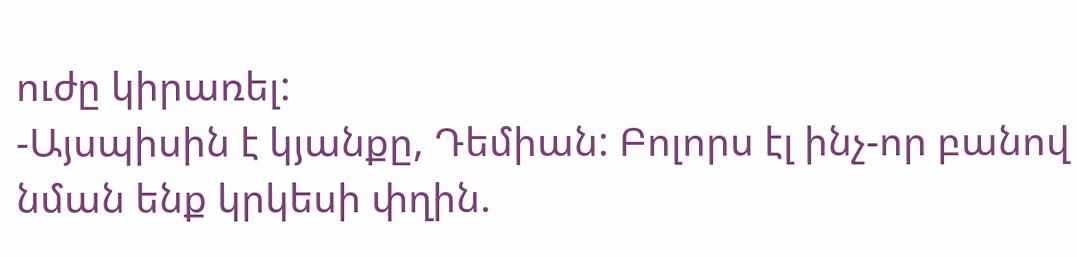ուժը կիրառել:
-Այսպիսին է կյանքը, Դեմիան: Բոլորս էլ ինչ-որ բանով նման ենք կրկեսի փղին.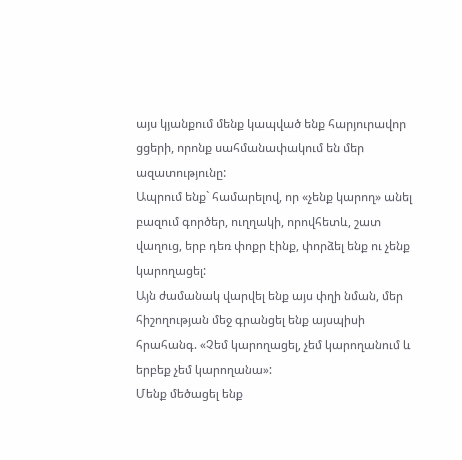այս կյանքում մենք կապված ենք հարյուրավոր ցցերի, որոնք սահմանափակում են մեր ազատությունը:
Ապրում ենք` համարելով, որ «չենք կարող» անել բազում գործեր, ուղղակի, որովհետև, շատ վաղուց, երբ դեռ փոքր էինք, փորձել ենք ու չենք կարողացել:
Այն ժամանակ վարվել ենք այս փղի նման, մեր հիշողության մեջ գրանցել ենք այսպիսի հրահանգ. «Չեմ կարողացել, չեմ կարողանում և երբեք չեմ կարողանա»:
Մենք մեծացել ենք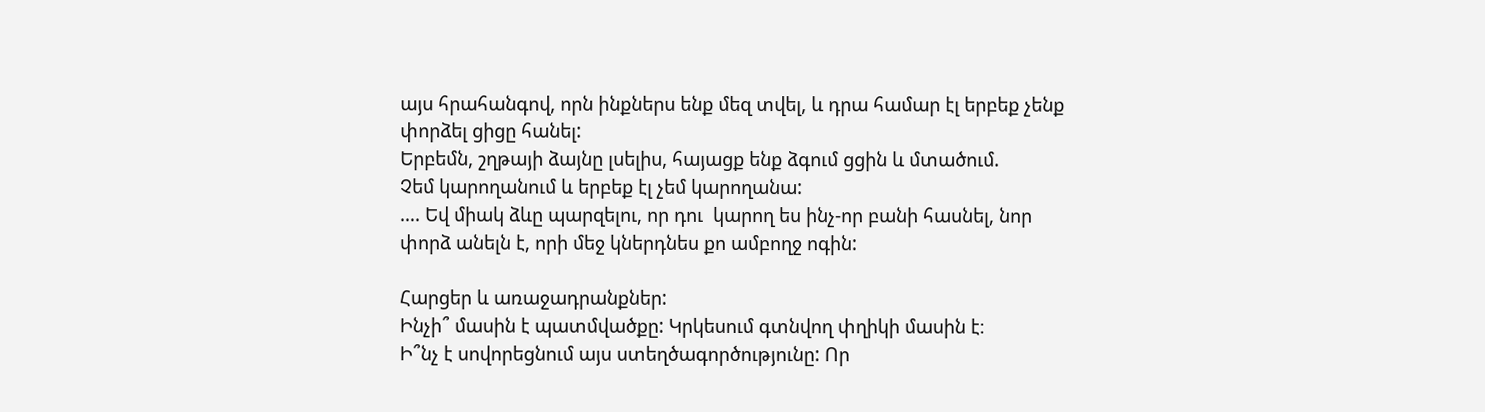այս հրահանգով, որն ինքներս ենք մեզ տվել, և դրա համար էլ երբեք չենք փորձել ցիցը հանել:
Երբեմն, շղթայի ձայնը լսելիս, հայացք ենք ձգում ցցին և մտածում.
Չեմ կարողանում և երբեք էլ չեմ կարողանա:
…. Եվ միակ ձևը պարզելու, որ դու  կարող ես ինչ-որ բանի հասնել, նոր փորձ անելն է, որի մեջ կներդնես քո ամբողջ ոգին:

Հարցեր և առաջադրանքներ:
Ինչի՞ մասին է պատմվածքը: Կրկեսում գտնվող փղիկի մասին է։
Ի՞նչ է սովորեցնում այս ստեղծագործությունը: Որ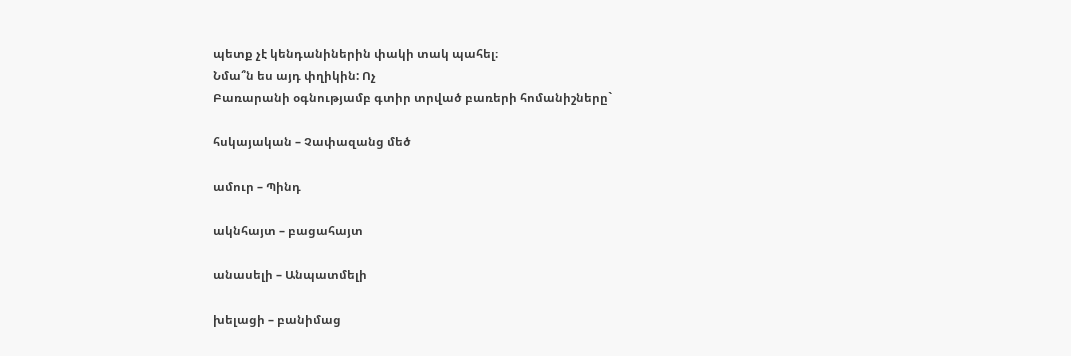պետք չէ կենդանիներին փակի տակ պահել։
Նմա՞ն ես այդ փղիկին: Ոչ
Բառարանի օգնությամբ գտիր տրված բառերի հոմանիշները`

հսկայական – Չափազանց մեծ

ամուր – Պինդ

ակնհայտ – բացահայտ

անասելի – Անպատմելի

խելացի – բանիմաց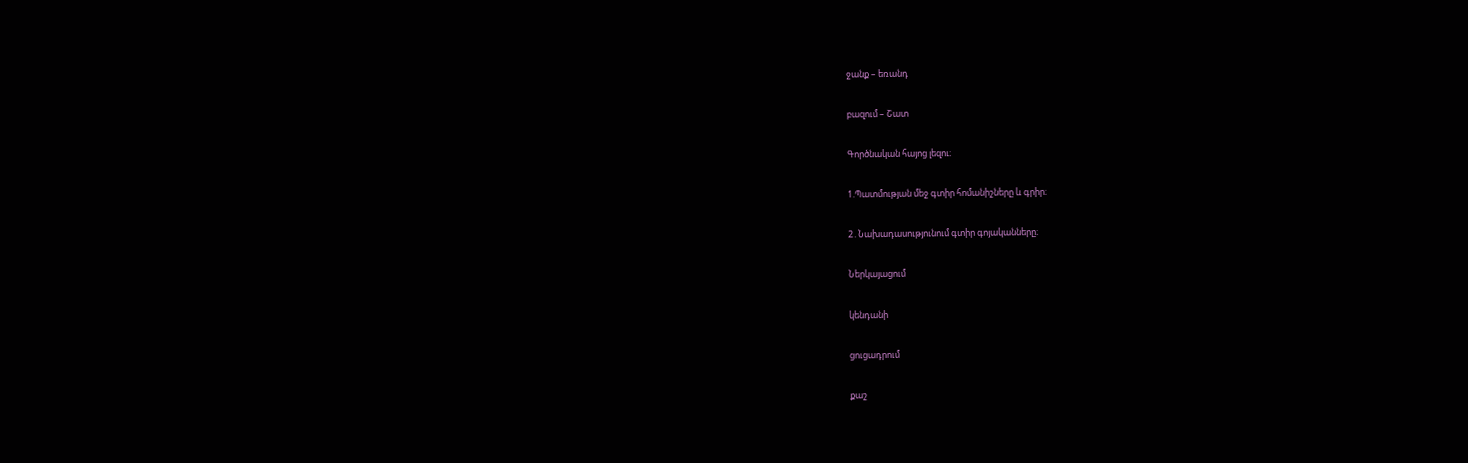ջանք – եռանդ

բազում – Շատ

Գործնական հայոց լեզու։

1.Պատմության մեջ գտիր հոմանիշները և գրիր։

2․Նախադասությունում գտիր գոյականները։

Ներկայացում

կենդանի

ցուցադրում

քաշ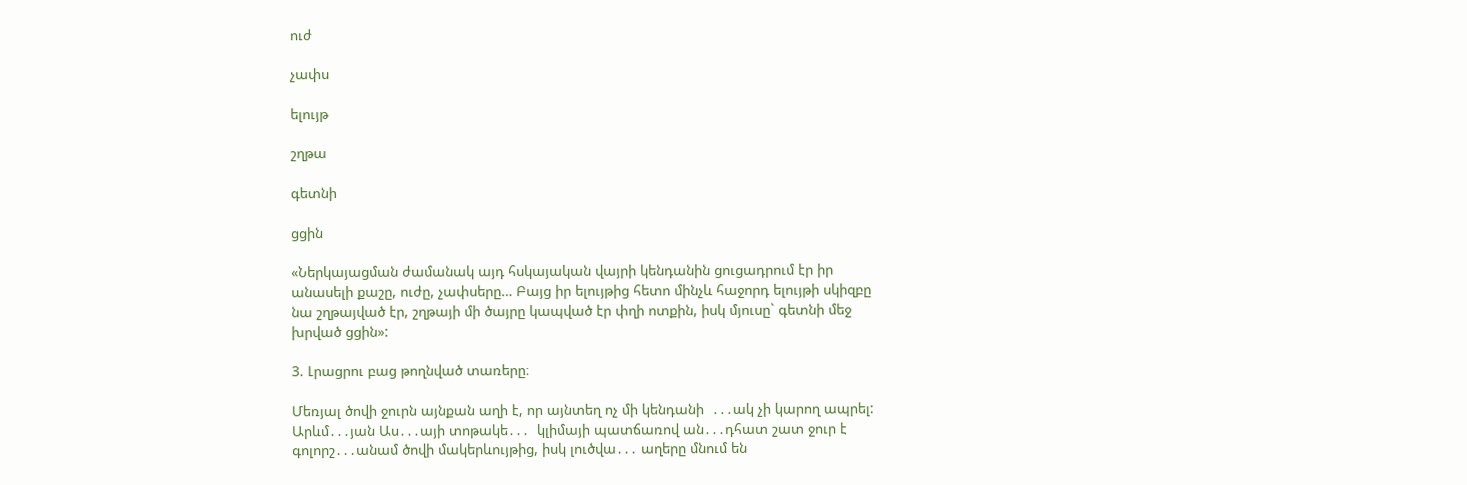ուժ

չափս

ելույթ

շղթա

գետնի

ցցին

«Ներկայացման ժամանակ այդ հսկայական վայրի կենդանին ցուցադրում էր իր անասելի քաշը, ուժը, չափսերը… Բայց իր ելույթից հետո մինչև հաջորդ ելույթի սկիզբը նա շղթայված էր, շղթայի մի ծայրը կապված էր փղի ոտքին, իսկ մյուսը` գետնի մեջ խրված ցցին»:

3. Լրացրու բաց թողնված տառերը։

Մեռյալ ծովի ջուրն այնքան աղի է, որ այնտեղ ոչ մի կենդանի  ․․․ակ չի կարող ապրել: Արևմ․․․յան Աս․․․այի տոթակե․․․  կլիմայի պատճառով ան․․․դհատ շատ ջուր է գոլորշ․․․անամ ծովի մակերևույթից, իսկ լուծվա․․․ աղերը մնում են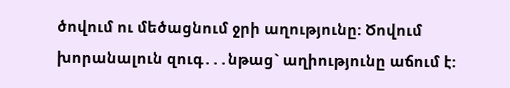ծովում ու մեծացնում ջրի աղությունը: Ծովում խորանալուն զուգ․․․նթաց` աղիությունը աճում է: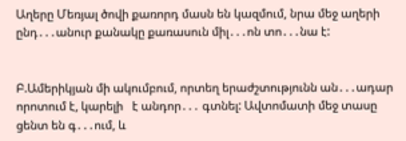Աղերը Մեռյալ ծովի քառորդ մասն են կազմում, նրա մեջ աղերի ընդ․․․անուր քանակը քառասուն միլ․․․ոն տո․․․նա է:


Բ.Ամերիկյան մի ակումբում, որտեղ երաժշտությունն ան․․․ադար որոտում է, կարելի   է անդոր․․․ գտնել: Ավտոմատի մեջ տասը ցենտ են գ․․․ում, և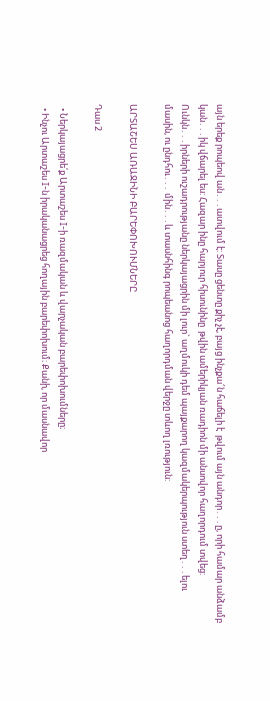այն երեք րոպեով ան․․․ատվում է: Տասը ցենտը քիչ չէ, բայց ինչքա՜ն հաճելի է  թվում այն անդոր․․․ը, որի համար անձամբ կան․․․իկ վճարել ես: Հազար ինը հարյուր հիսունինը  թվին ամերիկյան ռադիոն մի անսովոր հաղորդում տվեց: Ունկն․․․իրների ուշադրությանը ներկայացրին մի լուր` աղմուկի դեմ պայքարող կազմակերպություն ստեղ․․․ելու մասին, ու ընդհու․․․ մին․․․և տասնհինգ րոպեանոց հաղորդման վերջը տևող լռություն:

ԱՐՏԱՇԵՍ ԱՌԱՋԻՆԻ ԲԱՐԵՓՈԽՈՒՄՆԵՐԸ

Դաս 2

  • Ներկայացրե՛ք Արտաշես I-ի ռազմական և վարչական բարեփոխումները։
  • Ինչու Արտաշես I-ն իրականացրեց հողային բարեփոխում։ Քանի, որ մասնավոր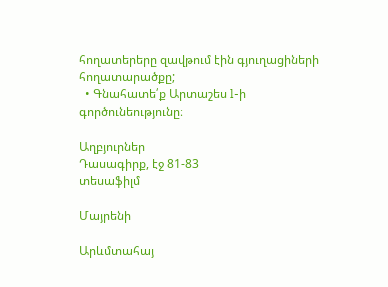հողատերերը զավթում էին գյուղացիների հողատարածքը;
  • Գնահատե՛ք Արտաշես l-ի գործունեությունը։

Աղբյուրներ
Դասագիրք, էջ 81-83
տեսաֆիլմ

Մայրենի

Արևմտահայ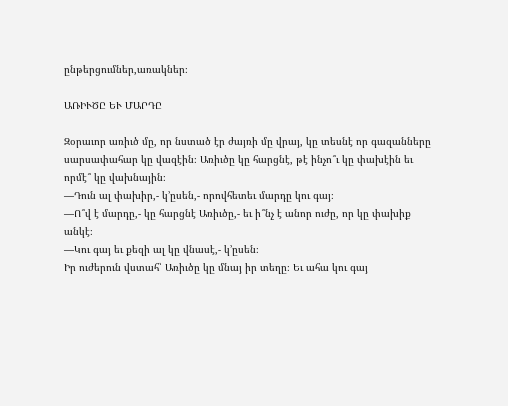ընթերցումներ,առակներ։

ԱՌԻՒԾԸ ԵՒ ՄԱՐԴԸ

Զօրաւոր առիւծ մը, որ նստած էր ժայռի մը վրայ, կը տեսնէ որ գազանները
սարսափահար կը վազէին։ Առիւծը կը հարցնէ, թէ ինչո՞ւ կը փախէին եւ
որմէ՞ կը վախնային։
—Դուն ալ փախիր,- կ’ըսեն,- որովհետեւ մարդը կու գայ։
—Ո՞վ է մարդը,- կը հարցնէ Առիւծը,- եւ ի՞նչ է անոր ուժը, որ կը փախիք
անկէ։
—Կու գայ եւ քեզի ալ կը վնասէ,- կ’ըսեն։
Իր ուժերուն վստահ՝ Առիւծը կը մնայ իր տեղը։ Եւ ահա կու գայ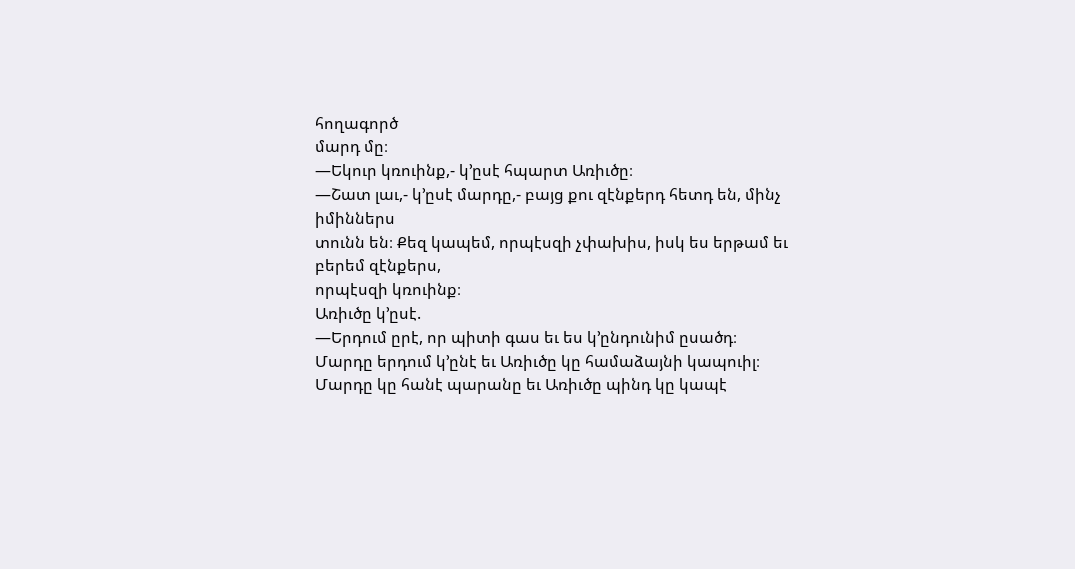հողագործ
մարդ մը։
—Եկուր կռուինք,- կ’ըսէ հպարտ Առիւծը։
—Շատ լաւ,- կ’ըսէ մարդը,- բայց քու զէնքերդ հետդ են, մինչ իմիններս
տունն են։ Քեզ կապեմ, որպէսզի չփախիս, իսկ ես երթամ եւ բերեմ զէնքերս,
որպէսզի կռուինք։
Առիւծը կ’ըսէ.
—Երդում ըրէ, որ պիտի գաս եւ ես կ’ընդունիմ ըսածդ։
Մարդը երդում կ’ընէ եւ Առիւծը կը համաձայնի կապուիլ։
Մարդը կը հանէ պարանը եւ Առիւծը պինդ կը կապէ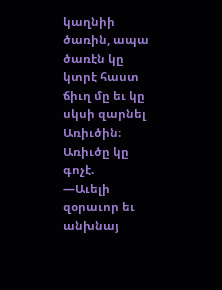կաղնիի ծառին, ապա
ծառէն կը կտրէ հաստ ճիւղ մը եւ կը սկսի զարնել Առիւծին։
Առիւծը կը գոչէ.
—Աւելի զօրաւոր եւ անխնայ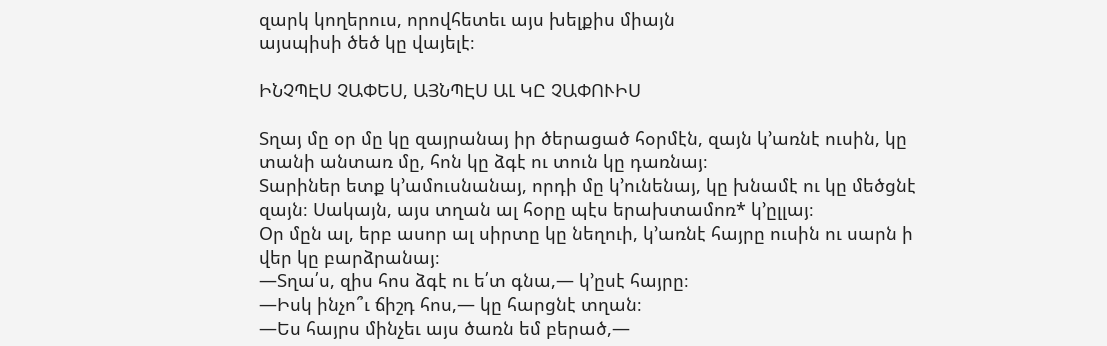զարկ կողերուս, որովհետեւ այս խելքիս միայն
այսպիսի ծեծ կը վայելէ։

ԻՆՉՊԷՍ ՉԱՓԵՍ, ԱՅՆՊԷՍ ԱԼ ԿԸ ՉԱՓՈՒԻՍ

Տղայ մը օր մը կը զայրանայ իր ծերացած հօրմէն, զայն կ՚առնէ ուսին, կը
տանի անտառ մը, հոն կը ձգէ ու տուն կը դառնայ։
Տարիներ ետք կ’ամուսնանայ, որդի մը կ՚ունենայ, կը խնամէ ու կը մեծցնէ
զայն։ Սակայն, այս տղան ալ հօրը պէս երախտամոռ* կ՚ըլլայ։
Օր մըն ալ, երբ ասոր ալ սիրտը կը նեղուի, կ՚առնէ հայրը ուսին ու սարն ի
վեր կը բարձրանայ։
—Տղա՛ս, զիս հոս ձգէ ու ե՛տ գնա,— կ՚ըսէ հայրը։
—Իսկ ինչո՞ւ ճիշդ հոս,— կը հարցնէ տղան։
—Ես հայրս մինչեւ այս ծառն եմ բերած,—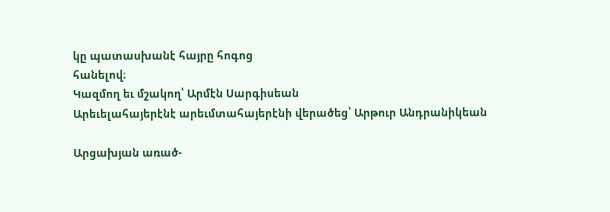կը պատասխանէ հայրը հոգոց
հանելով։
Կազմող եւ մշակող՝ Արմէն Սարգիսեան
Արեւելահայերէնէ արեւմտահայերէնի վերածեց՝ Արթուր Անդրանիկեան

Արցախյան առած-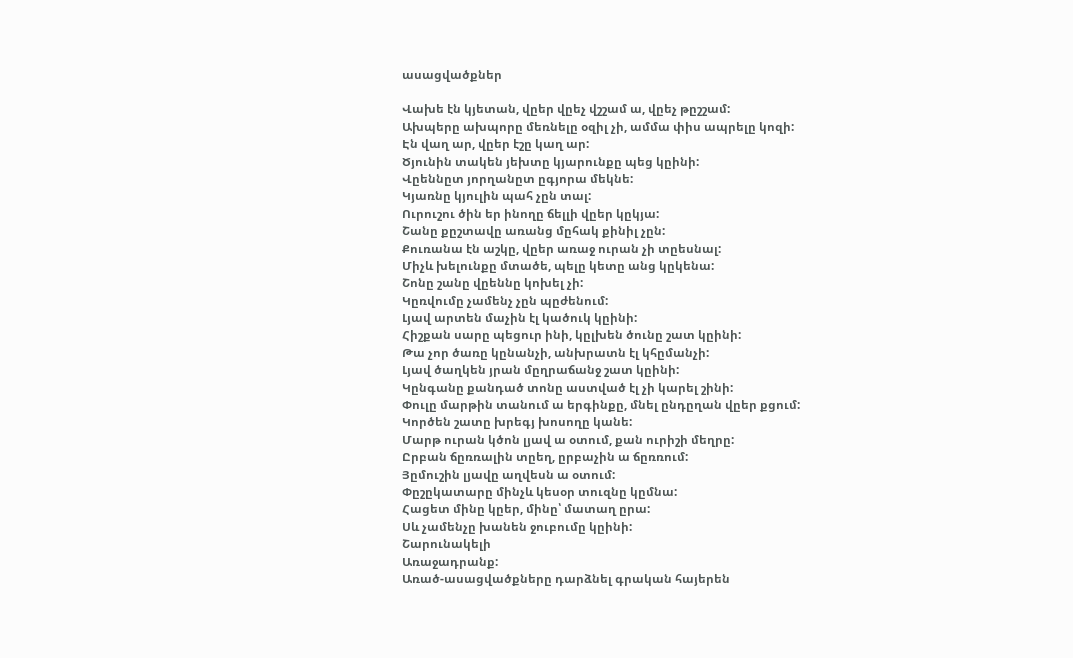ասացվածքներ

Վախե էն կյետան, վըեր վըեչ վշշամ ա, վըեչ թըշշամ:
Ախպերը ախպորը մեռնելը օզիլ չի, ամմա փիս ապրելը կոզի:
Էն վաղ ար, վըեր էշը կաղ ար:
Ծյունին տակեն յեխտը կյարունքը պեց կըինի:
Վըեննըտ յորղանըտ ըգյորա մեկնե:
Կյառնը կյուլին պահ չըն տալ:
Ուրուշու ծին եր ինողը ճելլի վըեր կըկյա:
Շանը քըշտավը առանց մըհակ քինիլ չըն:
Քուռանա էն աշկը, վըեր առաջ ուրան չի տըեսնալ:
Միչև խելունքը մտածե, պելը կետը անց կըկենա:
Շոնը շանը վըեննը կոխել չի:
Կըռվումը չամենչ չըն պըժենում:
Լյավ արտեն մաչին էլ կածուկ կըինի:
Հիշքան սարը պեցուր ինի, կըլխեն ծունը շատ կըինի:
Թա չոր ծառը կընանչի, անխրատն էլ կհըմանչի:
Լյավ ծաղկեն յրան մըղրաճանջ շատ կըինի:
Կընգանը քանդած տոնը աստված էլ չի կարել շինի:
Փուլը մարթին տանում ա երգինքը, մնել ընդըղան վըեր քցում:
Կործեն շատը խրեգյ խոսողը կանե:
Մարթ ուրան կծոն լյավ ա օտում, քան ուրիշի մեղրը:
Ըրբան ճըռռալին տըեղ, ըրբաչին ա ճըռռում:
Յըմուշին լյավը աղվեսն ա օտում:
Փըշըկատարը մինչև կեսօր տուզնը կըմնա:
Հացետ մինը կըեր, մինը՝ մատաղ ըրա:
Սև չամենչը խանեն ջուբումը կըինի:
Շարունակելի
Առաջադրանք:
Առած-ասացվածքները դարձնել գրական հայերեն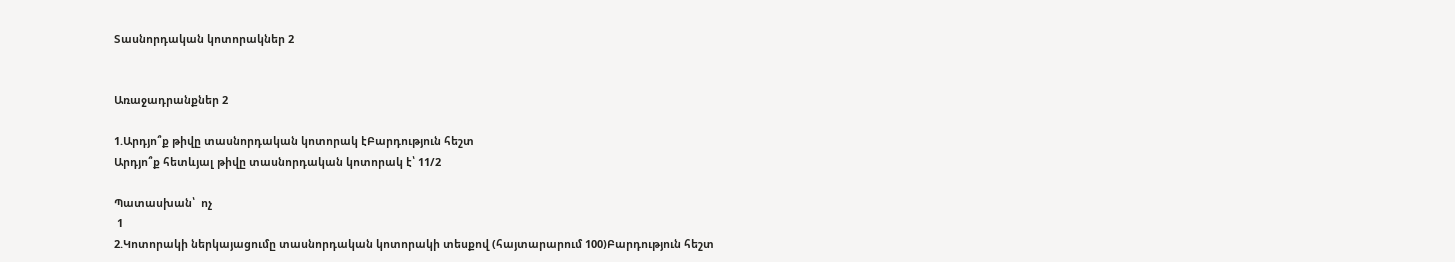Տասնորդական կոտորակներ 2


Առաջադրանքներ 2

1.Արդյո՞ք թիվը տասնորդական կոտորակ էԲարդություն հեշտ
Արդյո՞ք հետևյալ թիվը տասնորդական կոտորակ է՝ 11/2

Պատասխան՝  ոչ
 1
2.Կոտորակի ներկայացումը տասնորդական կոտորակի տեսքով (հայտարարում 100)Բարդություն հեշտ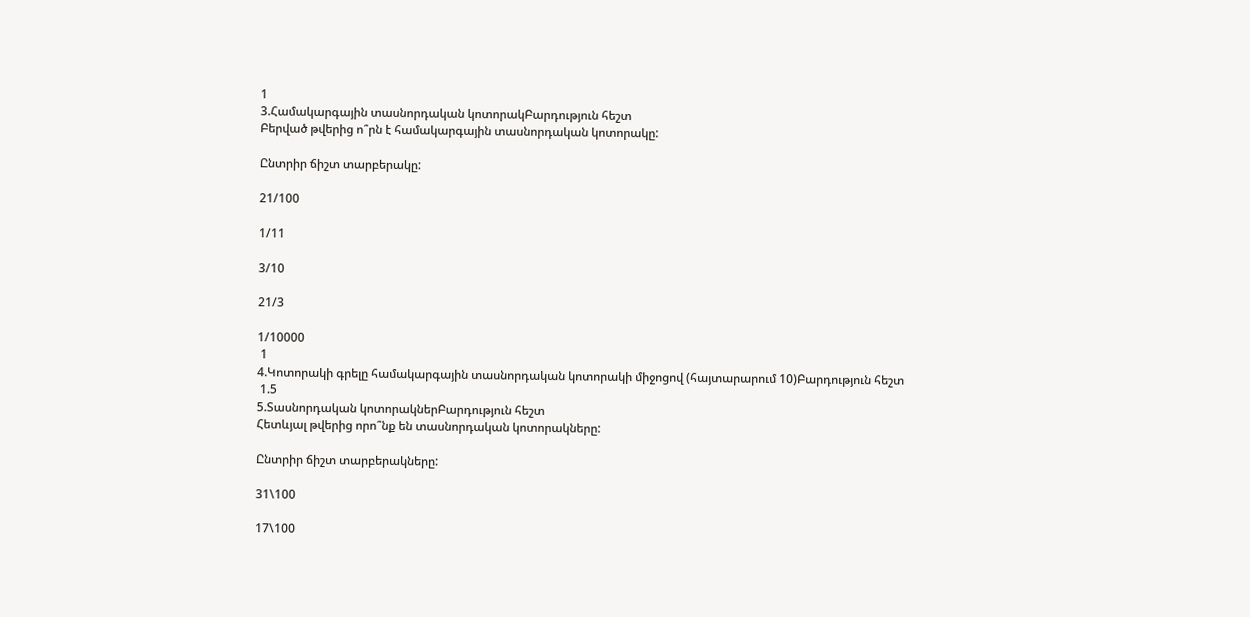1
3.Համակարգային տասնորդական կոտորակԲարդություն հեշտ
Բերված թվերից ո՞րն է համակարգային տասնորդական կոտորակը:

Ընտրիր ճիշտ տարբերակը:

21/100

1/11

3/10

21/3

1/10000
 1
4.Կոտորակի գրելը համակարգային տասնորդական կոտորակի միջոցով (հայտարարում 10)Բարդություն հեշտ
 1.5
5.Տասնորդական կոտորակներԲարդություն հեշտ
Հետևյալ թվերից որո՞նք են տասնորդական կոտորակները:

Ընտրիր ճիշտ տարբերակները:

31\100

17\100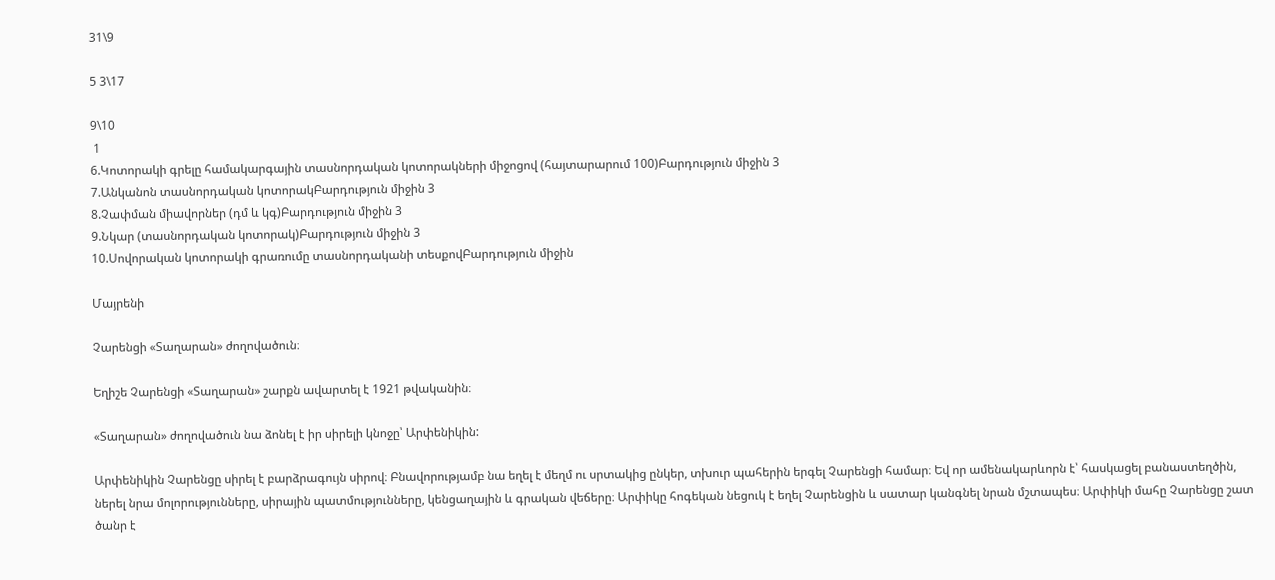31\9

5 3\17

9\10
 1
6.Կոտորակի գրելը համակարգային տասնորդական կոտորակների միջոցով (հայտարարում 100)Բարդություն միջին 3
7.Անկանոն տասնորդական կոտորակԲարդություն միջին 3
8.Չափման միավորներ (դմ և կգ)Բարդություն միջին 3
9.Նկար (տասնորդական կոտորակ)Բարդություն միջին 3
10.Սովորական կոտորակի գրառումը տասնորդականի տեսքովԲարդություն միջին

Մայրենի

Չարենցի «Տաղարան» ժողովածուն։

Եղիշե Չարենցի «Տաղարան» շարքն ավարտել է 1921 թվականին։

«Տաղարան» ժողովածուն նա ձոնել է իր սիրելի կնոջը՝ Արփենիկին:

Արփենիկին Չարենցը սիրել է բարձրագույն սիրով։ Բնավորությամբ նա եղել է մեղմ ու սրտակից ընկեր, տխուր պահերին երգել Չարենցի համար։ Եվ որ ամենակարևորն է՝ հասկացել բանաստեղծին, ներել նրա մոլորությունները, սիրային պատմությունները, կենցաղային և գրական վեճերը։ Արփիկը հոգեկան նեցուկ է եղել Չարենցին և սատար կանգնել նրան մշտապես։ Արփիկի մահը Չարենցը շատ ծանր է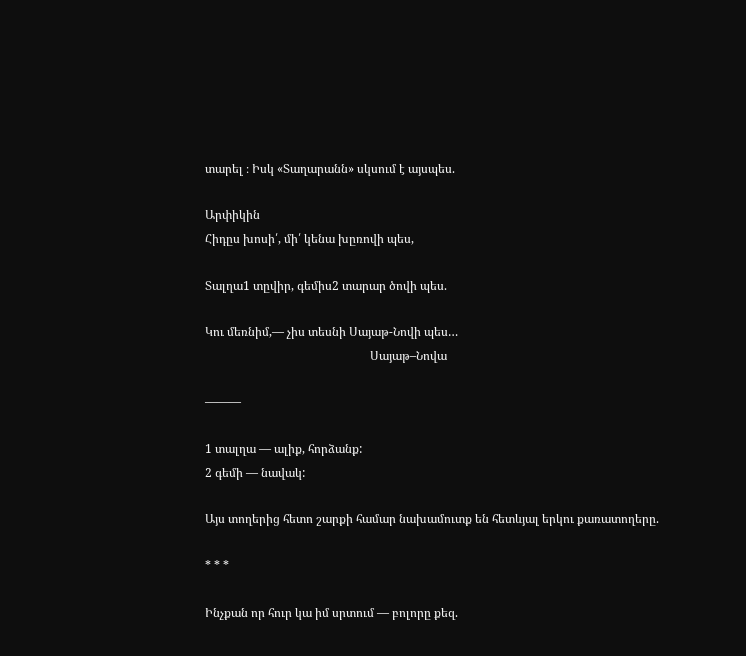տարել ։ Իսկ «Տաղարանն» սկսում է այսպես.

Արփիկին
Հիդըս խոսի՛, մի՛ կենա խըռովի պես,

Տալղա1 տըվիր, գեմիս2 տարար ծովի պես.

Կու մեռնիմ,— չիս տեսնի Սայաթ-Նովի պես…
                                                       Սայաթ–Նովա

———

1 տալղա — ալիք, հորձանք:
2 գեմի — նավակ:

Այս տողերից հետո շարքի համար նախամուտք են հետևյալ երկու քառատողերը.

* * *

Ինչքան որ հուր կա իմ սրտում — բոլորը քեզ.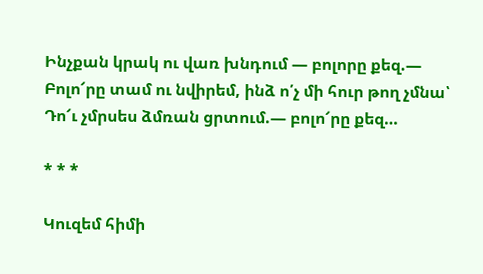Ինչքան կրակ ու վառ խնդում — բոլորը քեզ.—
Բոլո՜րը տամ ու նվիրեմ, ինձ ո՛չ մի հուր թող չմնա՝
Դո՜ւ չմրսես ձմռան ցրտում.— բոլո՜րը քեզ…

* * *

Կուզեմ հիմի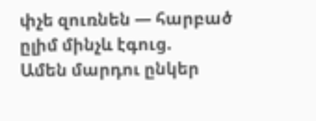փչե զուռնեն — հարբած ըլիմ մինչև էգուց.
Ամեն մարդու ընկեր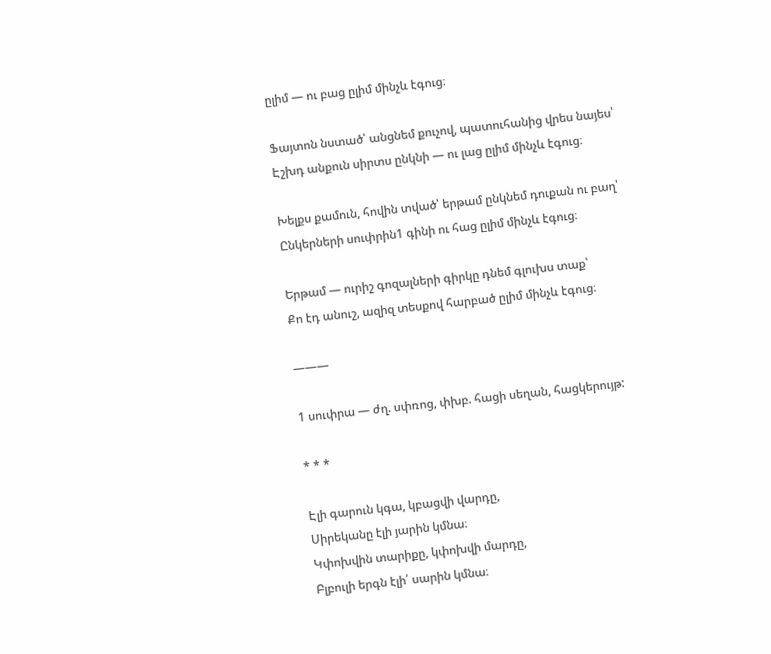ըլիմ — ու բաց ըլիմ մինչև էգուց։

Ֆայտոն նստած՝ անցնեմ քուչով, պատուհանից վրես նայես՝
Էշխդ անքուն սիրտս ընկնի — ու լաց ըլիմ մինչև էգուց։

Խելքս քամուն, հովին տված՝ երթամ ընկնեմ դուքան ու բաղ՝
Ընկերների սուփրին1 գինի ու հաց ըլիմ մինչև էգուց։

Երթամ — ուրիշ գոզալների գիրկը դնեմ գլուխս տաք՝
Քո էդ անուշ, ազիզ տեսքով հարբած ըլիմ մինչև էգուց։

———

1 սուփրա — ժղ. սփռոց, փխբ. հացի սեղան, հացկերույթ:

* * *

Էլի գարուն կգա, կբացվի վարդը,
Սիրեկանը էլի յարին կմնա։
Կփոխվին տարիքը, կփոխվի մարդը,
Բլբուլի երգն էլի՛ սարին կմնա։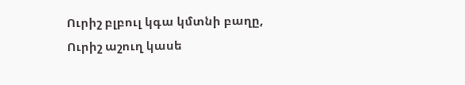Ուրիշ բլբուլ կգա կմտնի բաղը,
Ուրիշ աշուղ կասե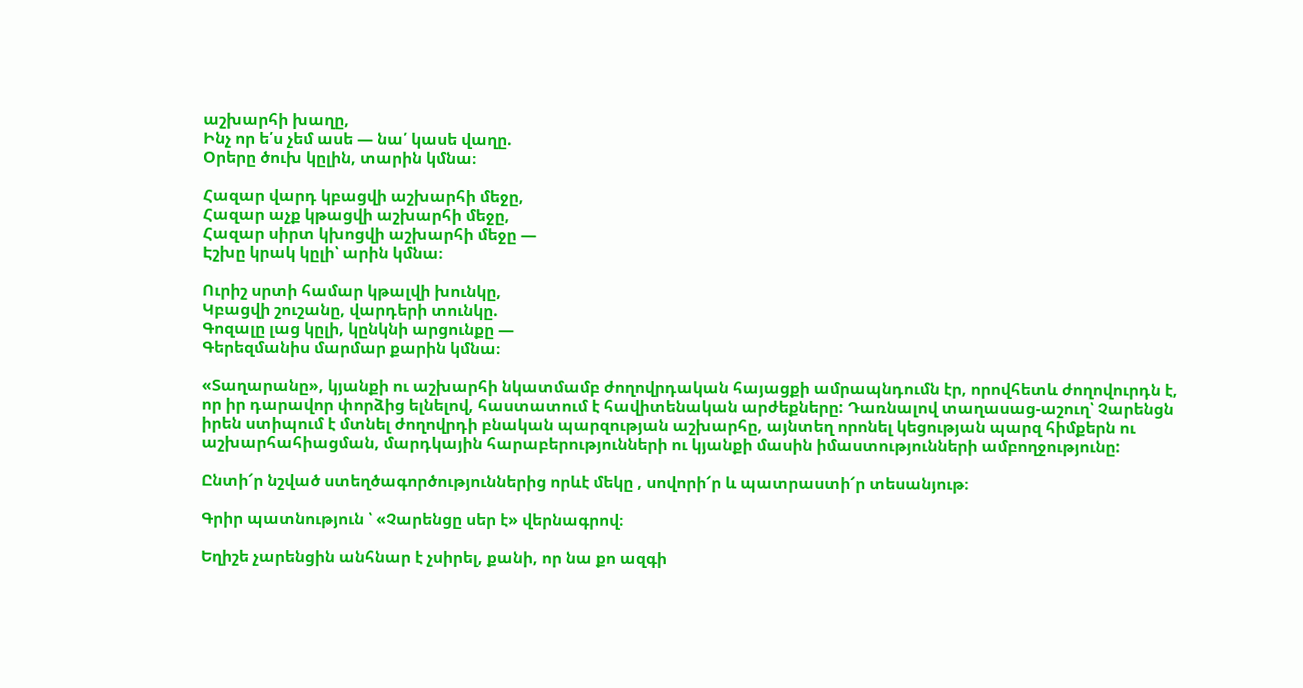աշխարհի խաղը,
Ինչ որ ե՛ս չեմ ասե — նա՛ կասե վաղը.
Օրերը ծուխ կըլին, տարին կմնա։

Հազար վարդ կբացվի աշխարհի մեջը,
Հազար աչք կթացվի աշխարհի մեջը,
Հազար սիրտ կխոցվի աշխարհի մեջը —
Էշխը կրակ կըլի՝ արին կմնա։

Ուրիշ սրտի համար կթալվի խունկը,
Կբացվի շուշանը, վարդերի տունկը.
Գոզալը լաց կըլի, կընկնի արցունքը —
Գերեզմանիս մարմար քարին կմնա։

«Տաղարանը», կյանքի ու աշխարհի նկատմամբ ժողովրդական հայացքի ամրապնդումն էր, որովհետև ժողովուրդն է, որ իր դարավոր փորձից ելնելով, հաստատում է հավիտենական արժեքները: Դառնալով տաղասաց-աշուղ՝ Չարենցն իրեն ստիպում է մտնել ժողովրդի բնական պարզության աշխարհը, այնտեղ որոնել կեցության պարզ հիմքերն ու աշխարհահիացման, մարդկային հարաբերությունների ու կյանքի մասին իմաստությունների ամբողջությունը:

Ընտի՜ր նշված ստեղծագործություններից որևէ մեկը , սովորի՜ր և պատրաստի՜ր տեսանյութ։

Գրիր պատնություն ՝ «Չարենցը սեր է» վերնագրով։

Եղիշե չարենցին անհնար է չսիրել, քանի, որ նա քո ազգի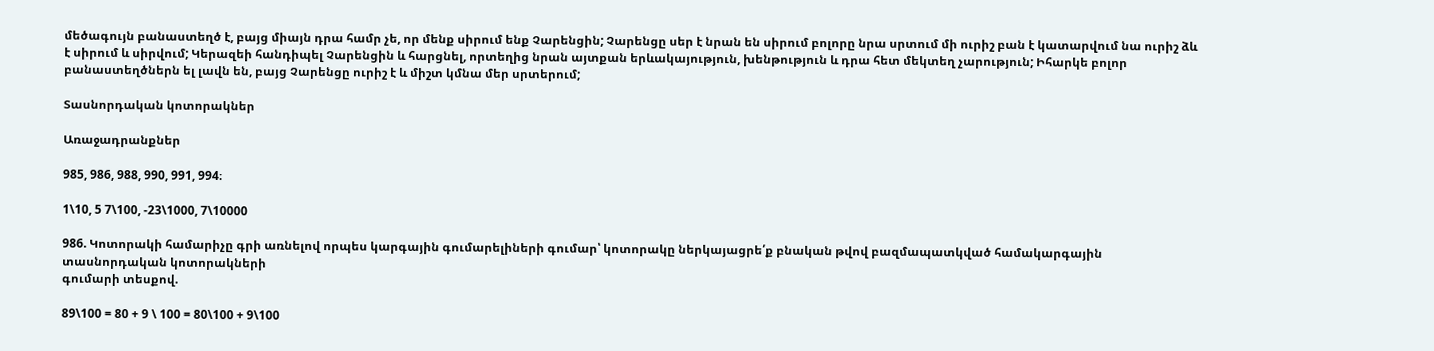մեծագույն բանաստեղծ է, բայց միայն դրա համր չե, որ մենք սիրում ենք Չարենցին; Չարենցը սեր է նրան են սիրում բոլորը նրա սրտում մի ուրիշ բան է կատարվում նա ուրիշ ձև է սիրում և սիրվում; Կերազեի հանդիպել Չարենցին և հարցնել, որտեղից նրան այտքան երևակայություն, խենթություն և դրա հետ մեկտեղ չարություն; Իհարկե բոլոր բանաստեղծներն ել լավն են, բայց Չարենցը ուրիշ է և միշտ կմնա մեր սրտերում;

Տասնորդական կոտորակներ

Առաջադրանքներ

985, 986, 988, 990, 991, 994։

1\10, 5 7\100, -23\1000, 7\10000

986. Կոտորակի համարիչը գրի առնելով որպես կարգային գումարելիների գումար՝ կոտորակը ներկայացրե՛ք բնական թվով բազմապատկված համակարգային տասնորդական կոտորակների
գումարի տեսքով.

89\100 = 80 + 9 \ 100 = 80\100 + 9\100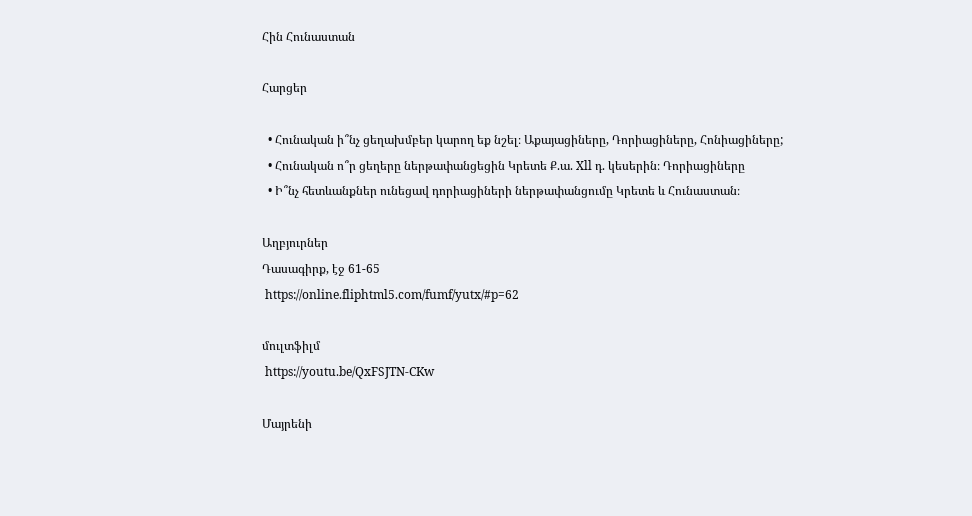Հին Հունաստան

Հարցեր

  • Հունական ի՞նչ ցեղախմբեր կարող եք նշել։ Աքայացիները, Դորիացիները, Հոնիացիները;
  • Հունական ո՞ր ցեղերը ներթափանցեցին Կրետե Ք.ա. Xll դ. կեսերին։ Դորիացիները
  • Ի՞նչ հետևանքներ ունեցավ դորիացիների ներթափանցումը Կրետե և Հունաստան։

Աղբյուրներ
Դասագիրք, էջ 61-65
 https://online.fliphtml5.com/fumf/yutx/#p=62

մուլտֆիլմ
 https://youtu.be/QxFSJTN-CKw

Մայրենի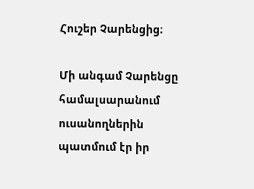Հուշեր Չարենցից։

Մի անգամ Չարենցը համալսարանում ուսանողներին պատմում էր իր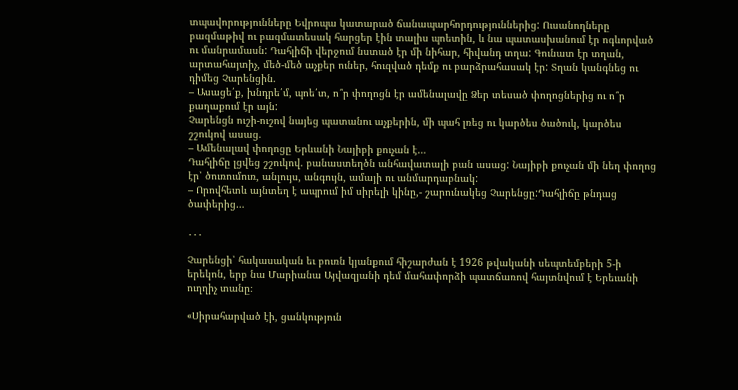տպավորությունները Եվրոպա կատարած ճանապարհորդություններից: Ուսանողները բազմաթիվ ու բազմատեսակ հարցեր էին տալիս պոետին, և նա պատասխանում էր ոգևորված ու մանրամասն: Դահլիճի վերջում նստած էր մի նիհար, հիվանդ տղա: Գունատ էր տղան, արտահայտիչ, մեծ-մեծ աչքեր ուներ, հուզված դեմք ու բարձրահասակ էր: Տղան կանգնեց ու դիմեց Չարենցին.
– Ասացե՛ք, խնդրե՛մ, պոե՛տ, ո՞ր փողոցն էր ամենալավը Ձեր տեսած փողոցներից ու ո՞ր քաղաքում էր այն:
Չարենցն ուշի-ուշով նայեց պատանու աչքերին, մի պահ լռեց ու կարծես ծածուկ, կարծես շշուկով ասաց.
– Ամենալավ փողոցը Երևանի Նայիբի քուչան է…
Դահլիճը լցվեց շշուկով. բանաստեղծն անհավատալի բան ասաց: Նայիբի քուչան մի նեղ փողոց էր՝ ծուռումուռ, անլույս, անգույն, ամայի ու անմարդաբնակ:
– Որովհետև այնտեղ է ապրում իմ սիրելի կինը,- շարունակեց Չարենցը:Դահլիճը թնդաց ծափերից…

․․․

Չարենցի՝ հակասական եւ բուռն կյանքում հիշարժան է 1926 թվականի սեպտեմբերի 5-ի երեկոն, երբ նա Մարիանա Այվազյանի դեմ մահափորձի պատճառով հայտնվում է Երեւանի ուղղիչ տանը։

«Սիրահարված էի, ցանկություն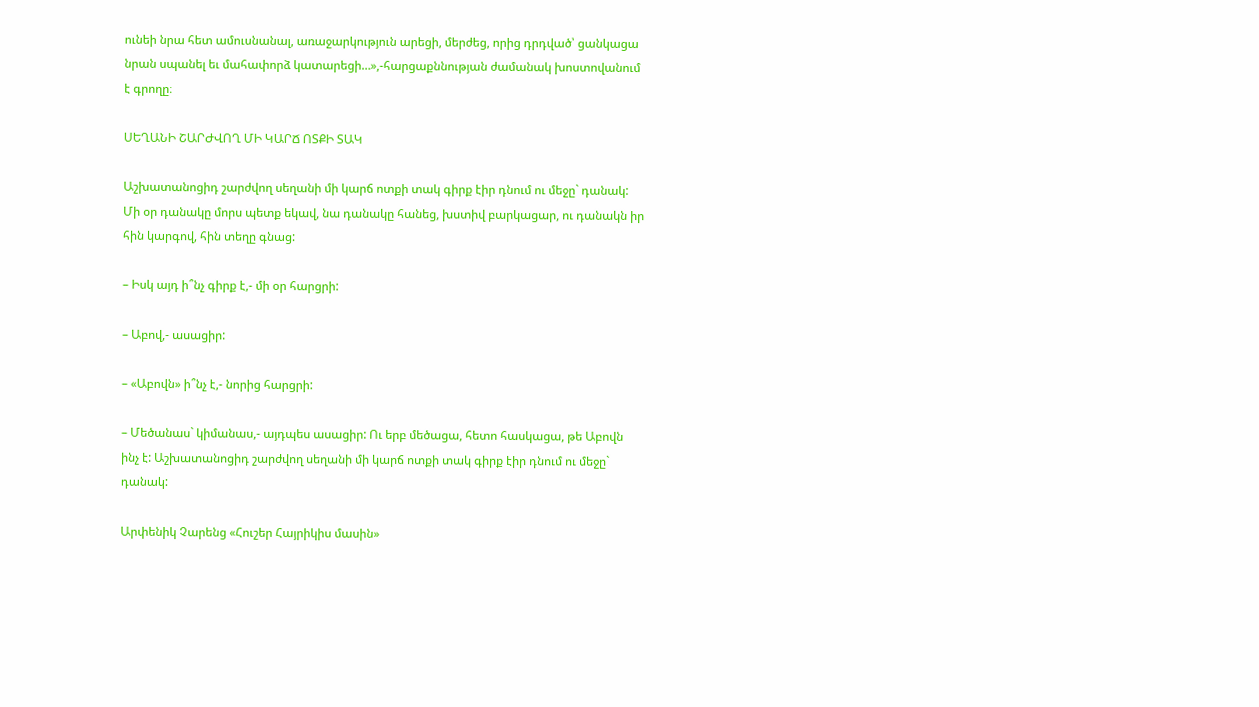ունեի նրա հետ ամուսնանալ, առաջարկություն արեցի, մերժեց, որից դրդված՝ ցանկացա նրան սպանել եւ մահափորձ կատարեցի…»,-հարցաքննության ժամանակ խոստովանում է գրողը։

ՍԵՂԱՆԻ ՇԱՐԺՎՈՂ ՄԻ ԿԱՐՃ ՈՏՔԻ ՏԱԿ

Աշխատանոցիդ շարժվող սեղանի մի կարճ ոտքի տակ գիրք էիր դնում ու մեջը` դանակ: Մի օր դանակը մորս պետք եկավ, նա դանակը հանեց, խստիվ բարկացար, ու դանակն իր հին կարգով, հին տեղը գնաց:

– Իսկ այդ ի՞նչ գիրք է,- մի օր հարցրի:

– Աբով,- ասացիր:

– «Աբովն» ի՞նչ է,- նորից հարցրի:

– Մեծանաս` կիմանաս,- այդպես ասացիր: Ու երբ մեծացա, հետո հասկացա, թե Աբովն ինչ է: Աշխատանոցիդ շարժվող սեղանի մի կարճ ոտքի տակ գիրք էիր դնում ու մեջը` դանակ:

Արփենիկ Չարենց «Հուշեր Հայրիկիս մասին»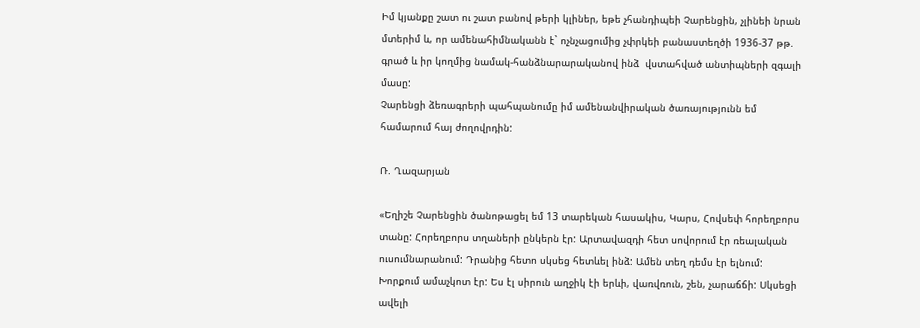Իմ կյանքը շատ ու շատ բանով թերի կլիներ, եթե չհանդիպեի Չարենցին, չլինեի նրան մտերիմ և, որ ամենահիմնականն է` ոչնչացումից չփրկեի բանաստեղծի 1936-37 թթ. գրած և իր կողմից նամակ-հանձնարարականով ինձ  վստահված անտիպների զգալի մասը:
Չարենցի ձեռագրերի պահպանումը իմ ամենանվիրական ծառայությունն եմ համարում հայ ժողովրդին:

Ռ. Ղազարյան

«Եղիշե Չարենցին ծանոթացել եմ 13 տարեկան հասակիս, Կարս, Հովսեփ հորեղբորս տանը: Հորեղբորս տղաների ընկերն էր: Արտավազդի հետ սովորում էր ռեալական ուսումնարանում: Դրանից հետո սկսեց հետևել ինձ: Ամեն տեղ դեմս էր ելնում: Խորքում ամաչկոտ էր: Ես էլ սիրուն աղջիկ էի երևի, վառվռուն, շեն, չարաճճի: Սկսեցի ավելի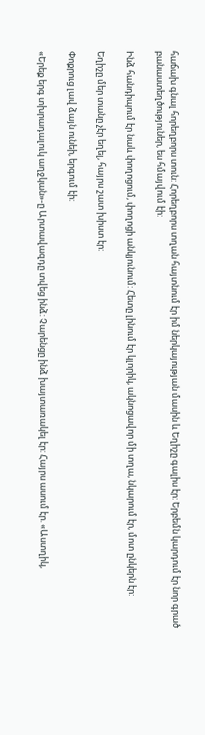հաճախ գնալ հորեղբորս տուն: Հորեղբորս տղան հայտնում էր իմ ներկայության մասին և Եղիշը գալիս էր: Երբեմն կարդում էր նոր գրած բանաստեղծություներ, ես հմայվում էի:

Ինձ հանդիպում էր նաև փողոցում, փողոցի անկյունում: Հետը լինում էր կլորիկ, ակնոցավոր մի տղա, նկարում էր, մոտ ընկերն էր:

Եղիշը մեր տանը չէր եղել, հայրս շատ խիստ էր:

Փոքրուց լավ ձայն ունեի, երգում էի:

«Երեք երգ տխրադալուկ աղջկան»-ը Արտավազդը տվեց ինձ: Չարենցը ինձ խայտառակել էր: Հայրս ասում էր. «Աստղիկ,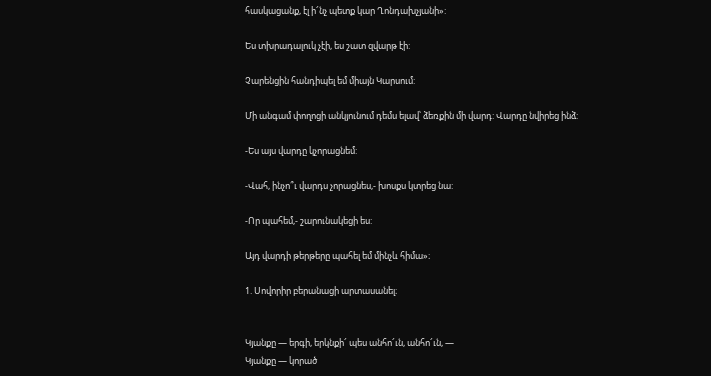հասկացանք, էլ ի՜նչ պետք կար Ղոնդախչյանի»:

Ես տխրադալուկ չէի, ես շատ զվարթ էի:

Չարենցին հանդիպել եմ միայն Կարսում:

Մի անգամ փողոցի անկյունում դեմս ելավ՝ ձեռքին մի վարդ: Վարդը նվիրեց ինձ:

-Ես այս վարդը կչորացնեմ:

-Վահ, ինչո՞ւ վարդս չորացնես,- խոսքս կտրեց նա:

-Որ պահեմ,- շարունակեցի ես:

Այդ վարդի թերթերը պահել եմ մինչև հիմա»։

1. Սովորիր բերանացի արտասանել։


Կյանքը — երգի, երկնքի՜ պես անհո՜ւն, անհո՜ւն, —
Կյանքը — կորած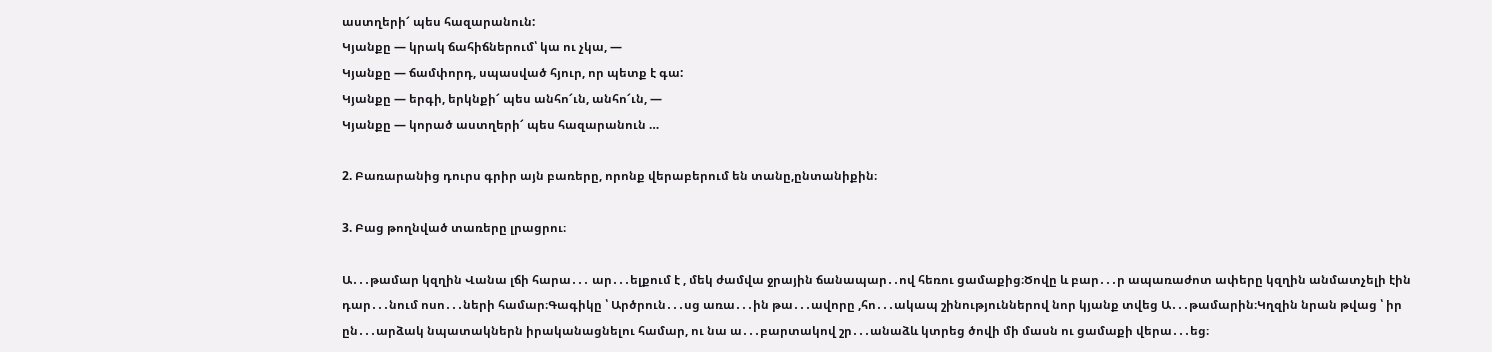աստղերի՜ պես հազարանուն:
Կյանքը — կրակ ճահիճներում՝ կա ու չկա, —
Կյանքը — ճամփորդ, սպասված հյուր, որ պետք է գա:
Կյանքը — երգի, երկնքի՜ պես անհո՜ւն, անհո՜ւն, —
Կյանքը — կորած աստղերի՜ պես հազարանուն …

2. Բառարանից դուրս գրիր այն բառերը, որոնք վերաբերում են տանը,ընտանիքին։

3. Բաց թողնված տառերը լրացրու։

Ա․․․թամար կզղին Վանա լճի հարա․․․ ար․․․ելքում է , մեկ ժամվա ջրային ճանապար․․ով հեռու ցամաքից։Ծովը և բար․․․ր ապառաժոտ ափերը կզղին անմատչելի էին դար․․․նում ոսո․․․ների համար։Գագիկը ՝ Արծրուն․․․սց առա․․․ին թա․․․ավորը ,հո․․․ակապ շինություններով նոր կյանք տվեց Ա․․․թամարին։Կղզին նրան թվաց ՝ իր ըն․․․արձակ նպատակներն իրականացնելու համար, ու նա ա․․․բարտակով շր․․․անաձև կտրեց ծովի մի մասն ու ցամաքի վերա․․․եց։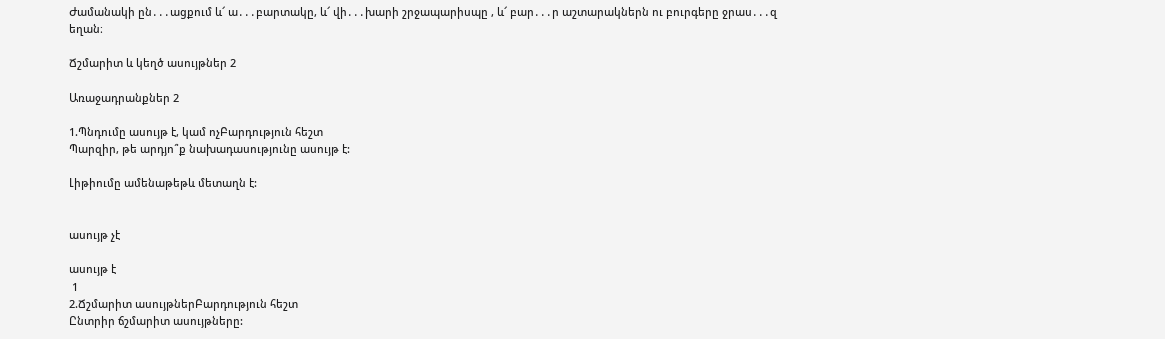Ժամանակի ըն․․․ացքում և՜ ա․․․բարտակը, և՜ վի․․․խարի շրջապարիսպը , և՜ բար․․․ր աշտարակներն ու բուրգերը ջրաս․․․զ եղան։

Ճշմարիտ և կեղծ ասույթներ 2

Առաջադրանքներ 2

1.Պնդումը ասույթ է, կամ ոչԲարդություն հեշտ
Պարզիր, թե արդյո՞ք նախադասությունը ասույթ է:

Լիթիումը ամենաթեթև մետաղն է:


ասույթ չէ

ասույթ է
 1
2.Ճշմարիտ ասույթներԲարդություն հեշտ
Ընտրիր ճշմարիտ ասույթները: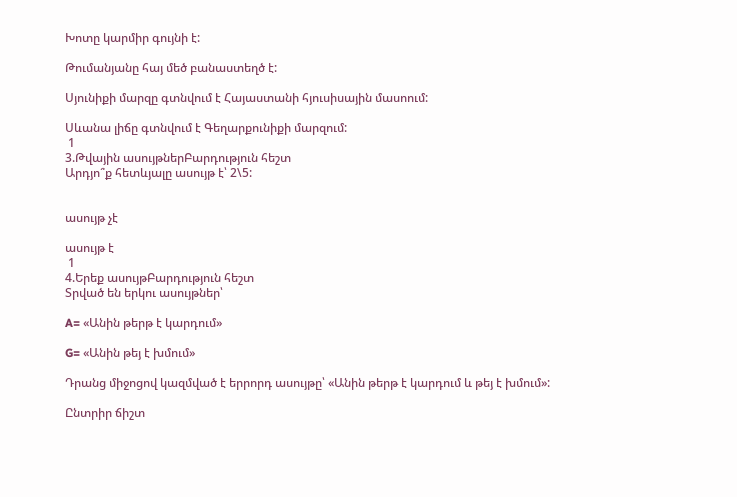Խոտը կարմիր գույնի է:

Թումանյանը հայ մեծ բանաստեղծ է:

Սյունիքի մարզը գտնվում է Հայաստանի հյուսիսային մասոում:

Սևանա լիճը գտնվում է Գեղարքունիքի մարզում:
 1
3.Թվային ասույթներԲարդություն հեշտ
Արդյո՞ք հետևյալը ասույթ է՝ 2\5:


ասույթ չէ

ասույթ է
 1
4.Երեք ասույթԲարդություն հեշտ
Տրված են երկու ասույթներ՝

A= «Անին թերթ է կարդում»

G= «Անին թեյ է խմում»

Դրանց միջոցով կազմված է երրորդ ասույթը՝ «Անին թերթ է կարդում և թեյ է խմում»:

Ընտրիր ճիշտ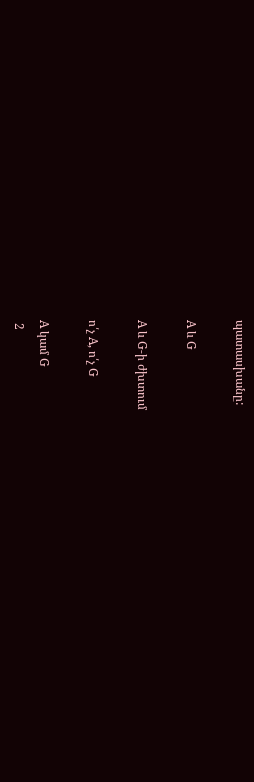պատասխանը:

A և G

A և G-ի ժխտում

ո՛չ A, ո՛չ G

A կամ G
 2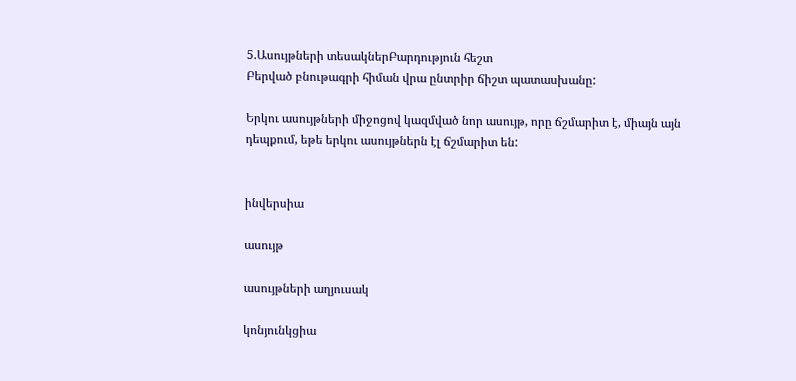5.Ասույթների տեսակներԲարդություն հեշտ
Բերված բնութագրի հիման վրա ընտրիր ճիշտ պատասխանը:

Երկու ասույթների միջոցով կազմված նոր ասույթ, որը ճշմարիտ է, միայն այն դեպքում, եթե երկու ասույթներն էլ ճշմարիտ են:


ինվերսիա

ասույթ

ասույթների աղյուսակ

կոնյունկցիա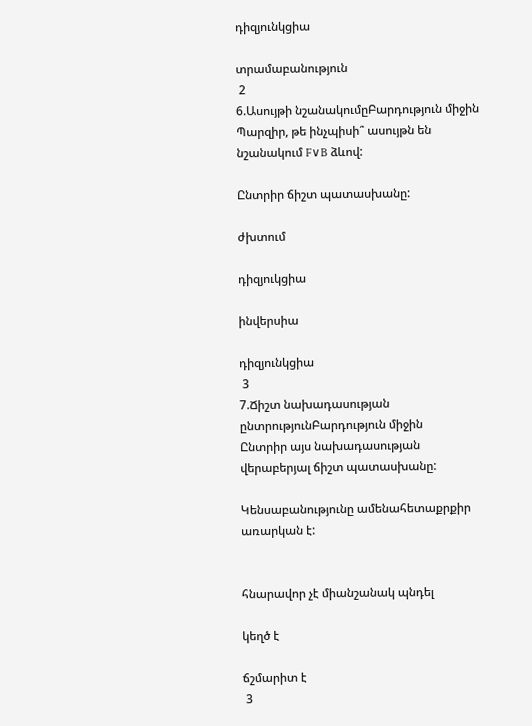դիզյունկցիա

տրամաբանություն
 2
6.Ասույթի նշանակումըԲարդություն միջին
Պարզիր, թե ինչպիսի՞ ասույթն են նշանակում F∨B ձևով:

Ընտրիր ճիշտ պատասխանը:

ժխտում

դիզյուկցիա

ինվերսիա

դիզյունկցիա
 3
7.Ճիշտ նախադասության ընտրությունԲարդություն միջին
Ընտրիր այս նախադասության վերաբերյալ ճիշտ պատասխանը:

Կենսաբանությունը ամենահետաքրքիր առարկան է:


հնարավոր չէ միանշանակ պնդել

կեղծ է

ճշմարիտ է
 3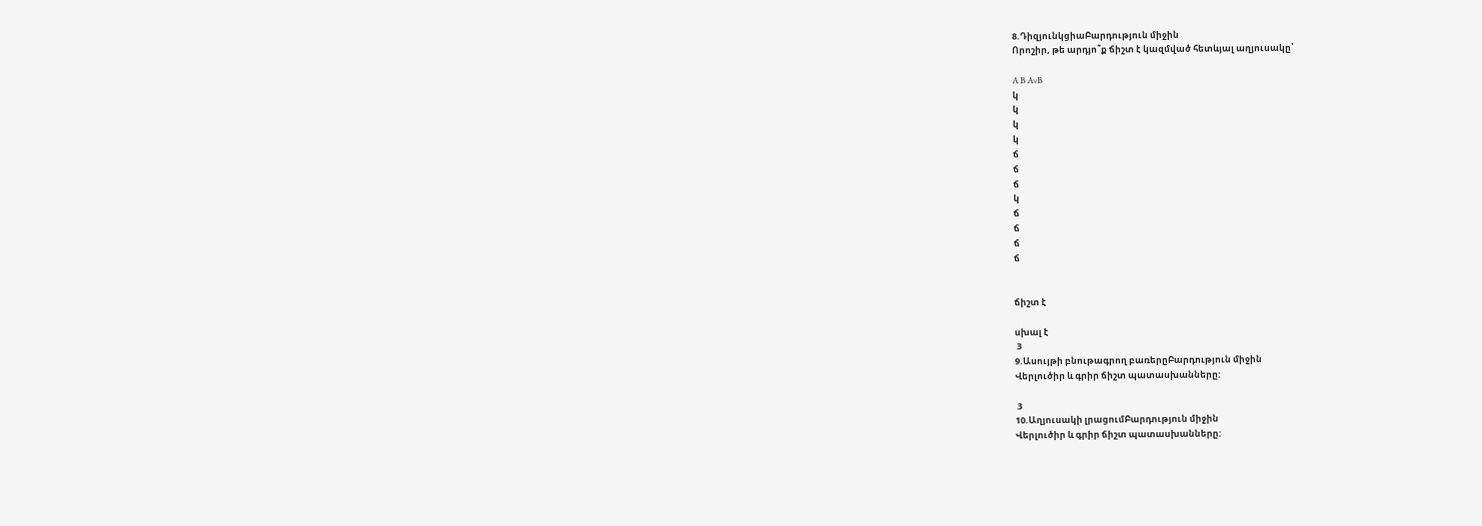8.ԴիզյունկցիաԲարդություն միջին
Որոշիր, թե արդյո՞ք ճիշտ է կազմված հետևյալ աղյուսակը՝

A B A∨B
կ
կ
կ
կ
ճ
ճ
ճ
կ
ճ
ճ
ճ
ճ


ճիշտ է

սխալ է
 3
9.Ասույթի բնութագրող բառերըԲարդություն միջին
Վերլուծիր և գրիր ճիշտ պատասխանները:

 3
10.Աղյուսակի լրացումԲարդություն միջին
Վերլուծիր և գրիր ճիշտ պատասխանները: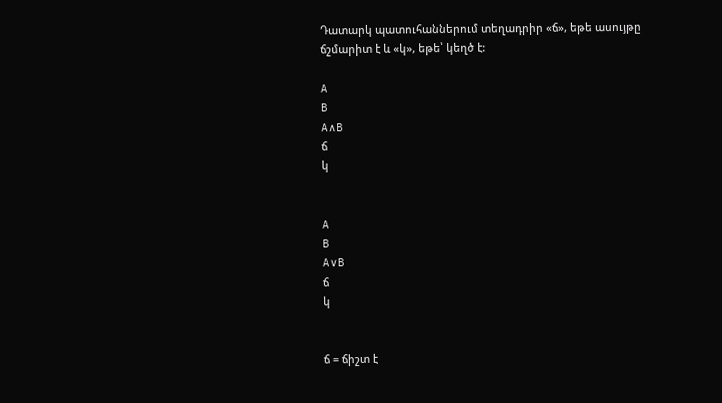Դատարկ պատուհաններում տեղադրիր «ճ», եթե ասույթը ճշմարիտ է և «կ», եթե՝ կեղծ է:

A
B
A∧B
ճ
կ


A
B
A∨B
ճ
կ


ճ = ճիշտ է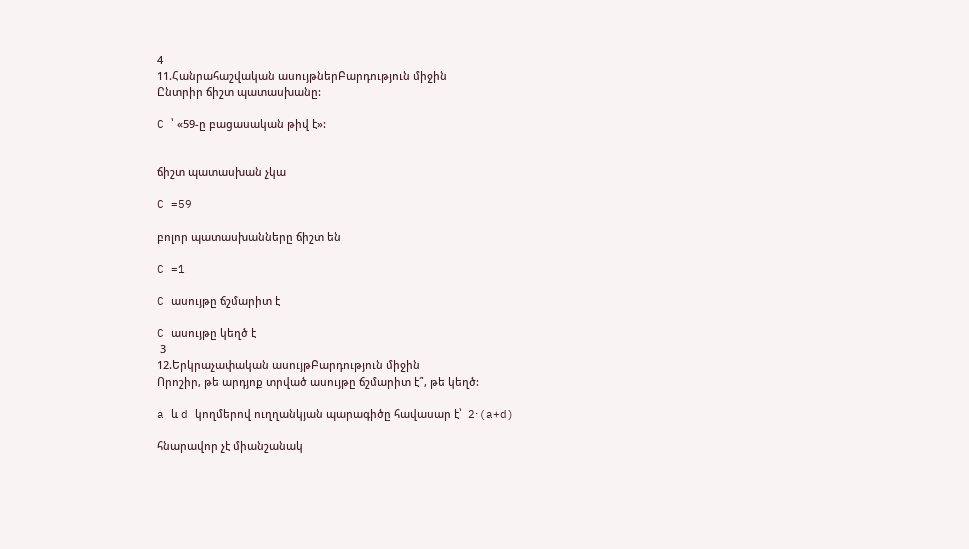4
11.Հանրահաշվական ասույթներԲարդություն միջին
Ընտրիր ճիշտ պատասխանը:

C ՝ «59-ը բացասական թիվ է»:


ճիշտ պատասխան չկա

C =59

բոլոր պատասխանները ճիշտ են

C =1

C ասույթը ճշմարիտ է

C ասույթը կեղծ է
 3
12.Երկրաչափական ասույթԲարդություն միջին
Որոշիր, թե արդյոք տրված ասույթը ճշմարիտ է՞, թե կեղծ:

a և d կողմերով ուղղանկյան պարագիծը հավասար է՝  2⋅(a+d)

հնարավոր չէ միանշանակ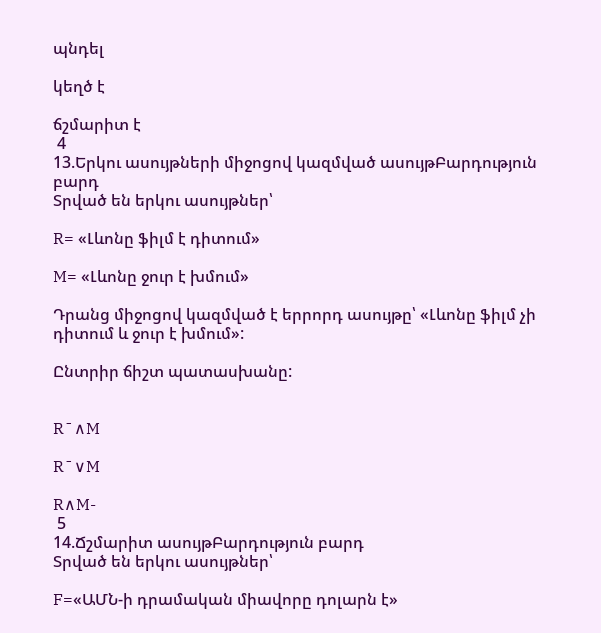պնդել

կեղծ է

ճշմարիտ է
 4
13.Երկու ասույթների միջոցով կազմված ասույթԲարդություն բարդ
Տրված են երկու ասույթներ՝

R= «Լևոնը ֆիլմ է դիտում»

M= «Լևոնը ջուր է խմում»

Դրանց միջոցով կազմված է երրորդ ասույթը՝ «Լևոնը ֆիլմ չի դիտում և ջուր է խմում»:

Ընտրիր ճիշտ պատասխանը:


R¯∧M

R¯∨M

R∧M-
 5
14.Ճշմարիտ ասույթԲարդություն բարդ
Տրված են երկու ասույթներ՝

F=«ԱՄՆ-ի դրամական միավորը դոլարն է»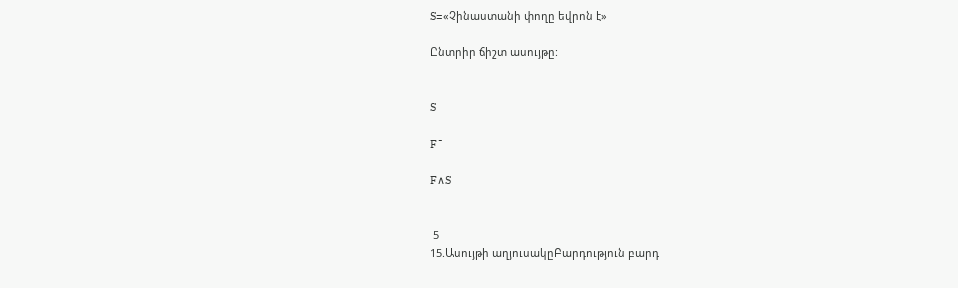S=«Չինաստանի փողը եվրոն է»

Ընտրիր ճիշտ ասույթը:


S

F¯

F∧S


 5
15.Ասույթի աղյուսակըԲարդություն բարդ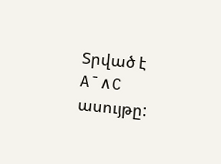Տրված է A¯∧C ասույթը: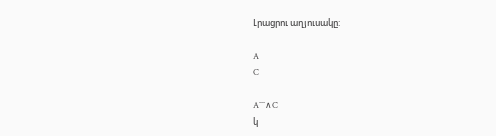Լրացրու աղյուսակը:

A
C

A¯¯¯∧C
կ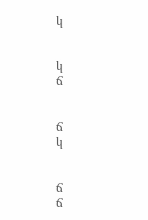կ


կ
ճ


ճ
կ


ճ
ճ